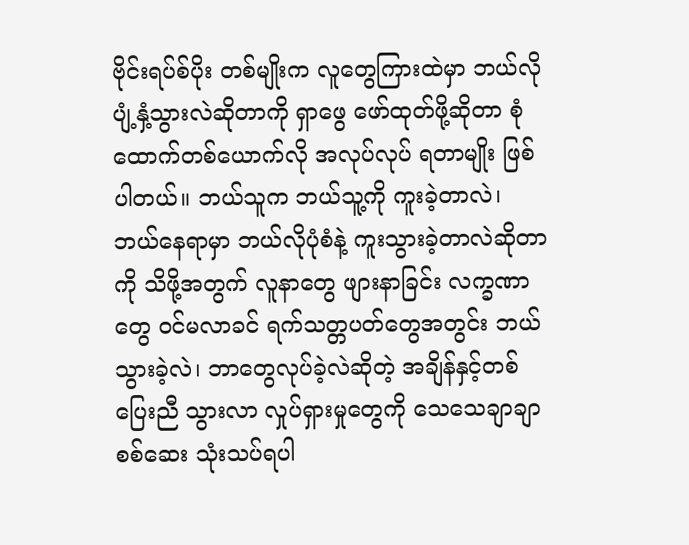ဗိုင်းရပ်စ်ပိုး တစ်မျိုးက လူတွေကြားထဲမှာ ဘယ်လိုပျံ့နှံ့သွားလဲဆိုတာကို ရှာဖွေ ဖော်ထုတ်ဖို့ဆိုတာ စုံထောက်တစ်ယောက်လို အလုပ်လုပ် ရတာမျိုး ဖြစ်ပါတယ်။ ဘယ်သူက ဘယ်သူ့ကို ကူးခဲ့တာလဲ၊ ဘယ်နေရာမှာ ဘယ်လိုပုံစံနဲ့ ကူးသွားခဲ့တာလဲဆိုတာကို သိဖို့အတွက် လူနာတွေ ဖျားနာခြင်း လက္ခဏာတွေ ဝင်မလာခင် ရက်သတ္တပတ်တွေအတွင်း ဘယ်သွားခဲ့လဲ၊ ဘာတွေလုပ်ခဲ့လဲဆိုတဲ့ အချိန်နှင့်တစ်ပြေးညီ သွားလာ လှုပ်ရှားမှုတွေကို သေသေချာချာ စစ်ဆေး သုံးသပ်ရပါ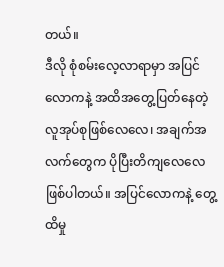တယ်။
ဒီလို စုံစမ်းလေ့လာရာမှာ အပြင်လောကနဲ့ အထိအတွေ့ပြတ်နေတဲ့ လူအုပ်စုဖြစ်လေလေ၊ အချက်အလက်တွေက ပိုပြီးတိကျလေလေ ဖြစ်ပါတယ်။ အပြင်လောကနဲ့ တွေ့ထိမှု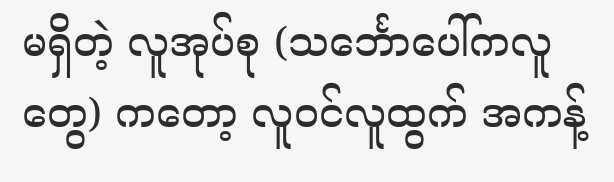မရှိတဲ့ လူအုပ်စု (သင်္ဘောပေါ်ကလူတွေ) ကတော့ လူဝင်လူထွက် အကန့်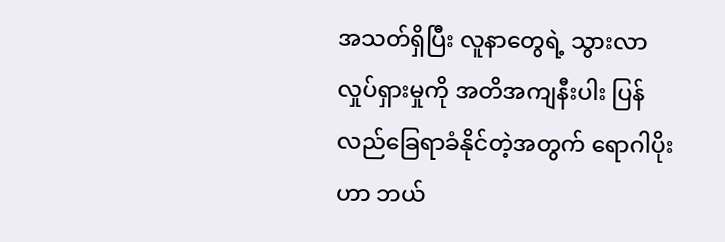အသတ်ရှိပြီး လူနာတွေရဲ့ သွားလာလှုပ်ရှားမှုကို အတိအကျနီးပါး ပြန်လည်ခြေရာခံနိုင်တဲ့အတွက် ရောဂါပိုးဟာ ဘယ်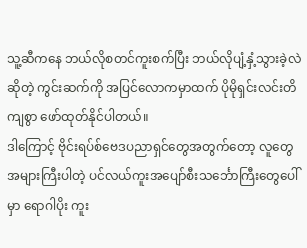သူ့ဆီကနေ ဘယ်လိုစတင်ကူးစက်ပြီး ဘယ်လိုပျံ့နှံ့သွားခဲ့လဲဆိုတဲ့ ကွင်းဆက်ကို အပြင်လောကမှာထက် ပိုမိုရှင်းလင်းတိကျစွာ ဖော်ထုတ်နိုင်ပါတယ်။
ဒါကြောင့် ဗိုင်းရပ်စ်ဗေဒပညာရှင်တွေအတွက်တော့ လူတွေအများကြီးပါတဲ့ ပင်လယ်ကူးအပျော်စီးသင်္ဘောကြီးတွေပေါ်မှာ ရောဂါပိုး ကူး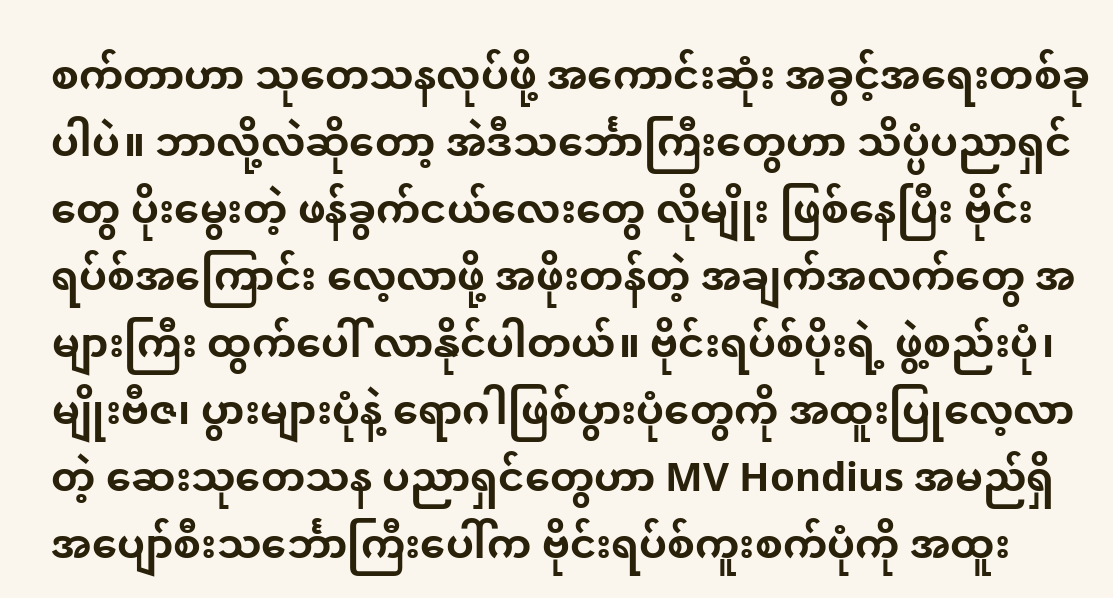စက်တာဟာ သုတေသနလုပ်ဖို့ အကောင်းဆုံး အခွင့်အရေးတစ်ခုပါပဲ။ ဘာလို့လဲဆိုတော့ အဲဒီသင်္ဘောကြီးတွေဟာ သိပ္ပံပညာရှင်တွေ ပိုးမွေးတဲ့ ဖန်ခွက်ငယ်လေးတွေ လိုမျိုး ဖြစ်နေပြီး ဗိုင်းရပ်စ်အကြောင်း လေ့လာဖို့ အဖိုးတန်တဲ့ အချက်အလက်တွေ အများကြီး ထွက်ပေါ် လာနိုင်ပါတယ်။ ဗိုင်းရပ်စ်ပိုးရဲ့ ဖွဲ့စည်းပုံ၊ မျိုးဗီဇ၊ ပွားများပုံနဲ့ ရောဂါဖြစ်ပွားပုံတွေကို အထူးပြုလေ့လာတဲ့ ဆေးသုတေသန ပညာရှင်တွေဟာ MV Hondius အမည်ရှိ အပျော်စီးသင်္ဘောကြီးပေါ်က ဗိုင်းရပ်စ်ကူးစက်ပုံကို အထူး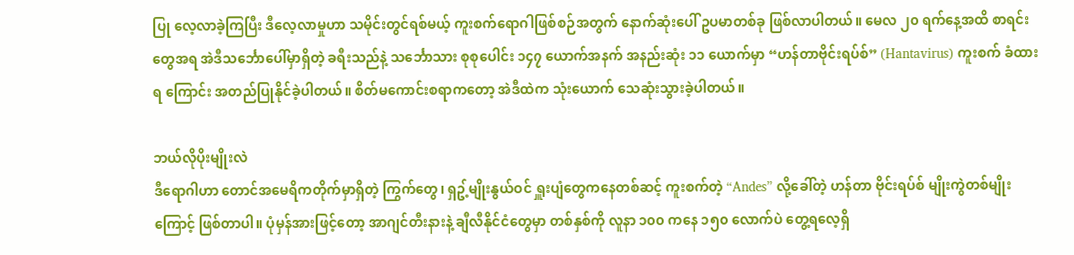ပြု လေ့လာခဲ့ကြပြီး ဒီလေ့လာမှုဟာ သမိုင်းတွင်ရစ်မယ့် ကူးစက်ရောဂါဖြစ်စဉ်အတွက် နောက်ဆုံးပေါ် ဥပမာတစ်ခု ဖြစ်လာပါတယ်။ မေလ ၂၀ ရက်နေ့အထိ စာရင်းတွေအရ အဲဒီသင်္ဘောပေါ်မှာရှိတဲ့ ခရီးသည်နဲ့ သင်္ဘောသား စုစုပေါင်း ၁၄၇ ယောက်အနက် အနည်းဆုံး ၁၁ ယောက်မှာ “ဟန်တာဗိုင်းရပ်စ်” (Hantavirus) ကူးစက် ခံထားရ ကြောင်း အတည်ပြုနိုင်ခဲ့ပါတယ်။ စိတ်မကောင်းစရာကတော့ အဲဒီထဲက သုံးယောက် သေဆုံးသွားခဲ့ပါတယ်။

ဘယ်လိုပိုးမျိုးလဲ
ဒီရောဂါဟာ တောင်အမေရိကတိုက်မှာရှိတဲ့ ကြွက်တွေ၊ ရှဥ့်မျိုးနွယ်ဝင် ရှူးပျံတွေကနေတစ်ဆင့် ကူးစက်တဲ့ “Andes” လို့ခေါ်တဲ့ ဟန်တာ ဗိုင်းရပ်စ် မျိုးကွဲတစ်မျိုးကြောင့် ဖြစ်တာပါ။ ပုံမှန်အားဖြင့်တော့ အာဂျင်တီးနားနဲ့ ချီလီနိုင်ငံတွေမှာ တစ်နှစ်ကို လူနာ ၁၀၀ ကနေ ၁၅၀ လောက်ပဲ တွေ့ရလေ့ရှိ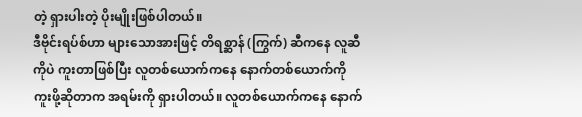တဲ့ ရှားပါးတဲ့ ပိုးမျိုးဖြစ်ပါတယ်။
ဒီဗိုင်းရပ်စ်ဟာ များသောအားဖြင့် တိရစ္ဆာန် (ကြွက်) ဆီကနေ လူဆီကိုပဲ ကူးတာဖြစ်ပြီး လူတစ်ယောက်ကနေ နောက်တစ်ယောက်ကို ကူးဖို့ဆိုတာက အရမ်းကို ရှားပါတယ်။ လူတစ်ယောက်ကနေ နောက်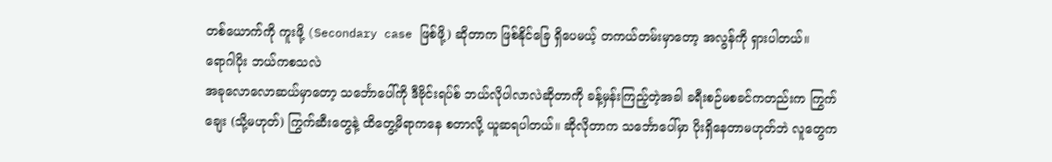တစ်ယောက်ကို ကူးဖို့ (Secondary case ဖြစ်ဖို့) ဆိုတာက ဖြစ်နိုင်ခြေ ရှိပေမယ့် တကယ်တမ်းမှာတော့ အလွန်ကို ရှားပါတယ်။
ရောဂါပိုး ဘယ်ကစသလဲ
အခုလောလောဆယ်မှာတော့ သင်္ဘောပေါ်ကို ဒီဗိုင်းရပ်စ် ဘယ်လိုပါလာလဲဆိုတာကို ခန့်မှန်းကြည့်တဲ့အခါ ခရီးစဉ်မစခင်ကတည်းက ကြွက်ချေး (သို့မဟုတ်) ကြွက်ဆီးတွေနဲ့ ထိတွေ့မိရာကနေ စတာလို့ ယူဆရပါတယ်။ ဆိုလိုတာက သင်္ဘောပေါ်မှာ ပိုးရှိနေတာမဟုတ်ဘဲ လူတွေက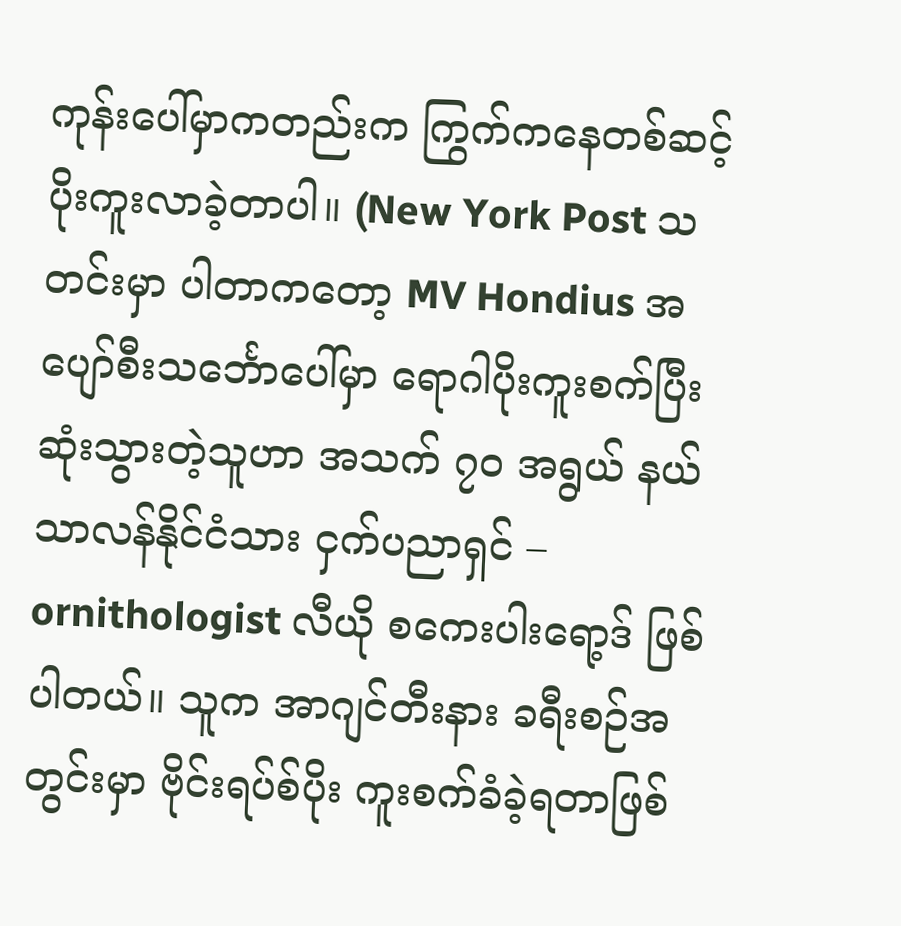ကုန်းပေါ်မှာကတည်းက ကြွက်ကနေတစ်ဆင့် ပိုးကူးလာခဲ့တာပါ။ (New York Post သတင်းမှာ ပါတာကတော့ MV Hondius အပျော်စီးသင်္ဘောပေါ်မှာ ရောဂါပိုးကူးစက်ပြီး ဆုံးသွားတဲ့သူဟာ အသက် ၇၀ အရွယ် နယ်သာလန်နိုင်ငံသား ငှက်ပညာရှင် – ornithologist လီယို စကေးပါးရော့ဒ် ဖြစ်ပါတယ်။ သူက အာဂျင်တီးနား ခရီးစဉ်အတွင်းမှာ ဗိုင်းရပ်စ်ပိုး ကူးစက်ခံခဲ့ရတာဖြစ်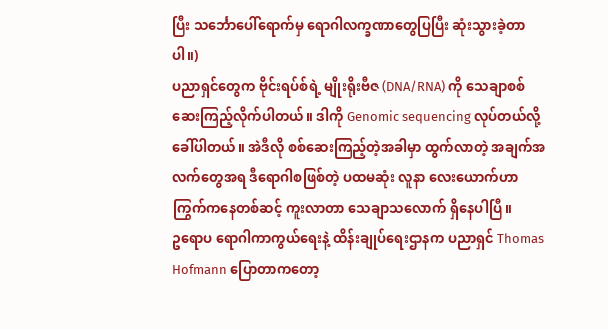ပြီး သင်္ဘောပေါ်ရောက်မှ ရောဂါလက္ခဏာတွေပြပြီး ဆုံးသွားခဲ့တာပါ။)
ပညာရှင်တွေက ဗိုင်းရပ်စ်ရဲ့ မျိုးရိုးဗီဇ (DNA/RNA) ကို သေချာစစ်ဆေးကြည့်လိုက်ပါတယ်။ ဒါကို Genomic sequencing လုပ်တယ်လို့ ခေါ်ပါတယ်။ အဲဒီလို စစ်ဆေးကြည့်တဲ့အခါမှာ ထွက်လာတဲ့ အချက်အလက်တွေအရ ဒီရောဂါစဖြစ်တဲ့ ပထမဆုံး လူနာ လေးယောက်ဟာ ကြွက်ကနေတစ်ဆင့် ကူးလာတာ သေချာသလောက် ရှိနေပါပြီ။
ဥရောပ ရောဂါကာကွယ်ရေးနဲ့ ထိန်းချုပ်ရေးဌာနက ပညာရှင် Thomas Hofmann ပြောတာကတော့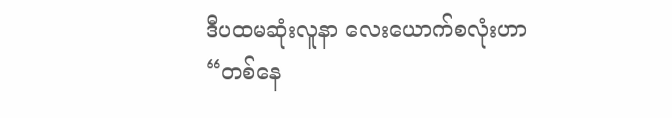ဒီပထမဆုံးလူနာ လေးယောက်စလုံးဟာ “တစ်နေ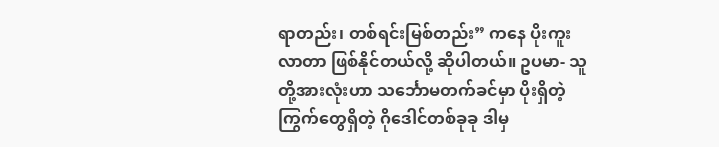ရာတည်း၊ တစ်ရင်းမြစ်တည်း” ကနေ ပိုးကူးလာတာ ဖြစ်နိုင်တယ်လို့ ဆိုပါတယ်။ ဥပမာ- သူတို့အားလုံးဟာ သင်္ဘောမတက်ခင်မှာ ပိုးရှိတဲ့ ကြွက်တွေရှိတဲ့ ဂိုဒေါင်တစ်ခုခု ဒါမှ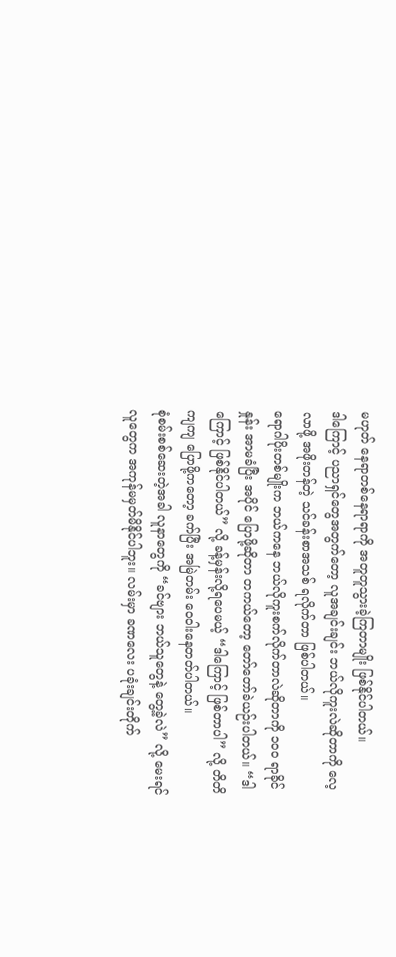မဟုတ် နေရာတစ်နေရာရာကို အတူတူသွားခဲ့ကြတာမျိုး ဖြစ်နိုင်ပါတယ်။
ဒါကြောင့် ပညာရှင်တွေအတွက်တော့ လူအချင်းချင်း ဘယ်လိုကူးလဲဆိုတာကို လေ့လာဖို့ အဖိုးတန်တဲ့ သင်ခန်းစာအသစ် ရလိုက်တာ ဖြစ်ပါတယ်။
ရောဂါပိုးတစ်မျိုးက ဘယ်ကနေ ဘယ်လိုကူးစက်လိုက်တာလဲဆိုတာကို ၁၀၀ ရာခိုင်နှုန်း အာမခံပြီး အပိုင် ပြောဖို့ဆိုတာ တကယ်တော့ တော်တော်ခဲယဉ်းပါတယ်။ “ဒါကြောင့် ဖြစ်နိုင်ပါတယ်” လို့ ခန့်မှန်းလို့ရပေမယ့် “ဒါကြောင့် ဖြစ်တာပါ” လို့ တိတိကျကျ ပြောဖို့ကတော့ ခက်ပြီး အမြဲတမ်း ဝေဝါးနေတတ်ပါတယ်။
စုံစမ်းစစ်ဆေးတဲ့အခါ လူနာတွေကို “ခင်ဗျား ဘယ်သူတွေနဲ့ တွေ့ခဲ့လဲ” လို့ မေးရင် လူတွေက အကုန်မမှတ်မိနိုင်ပါဘူး။ လမ်းမှာ ခဏလေး ပခုံးချင်းတိုက်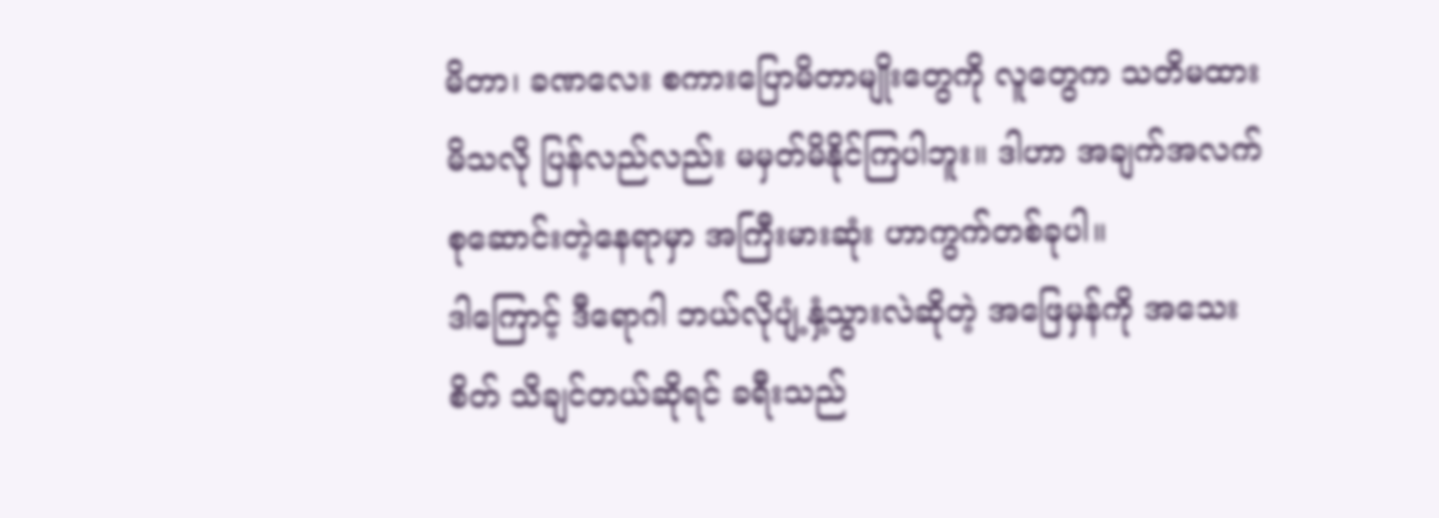မိတာ၊ ခဏလေး စကားပြောမိတာမျိုးတွေကို လူတွေက သတိမထားမိသလို ပြန်လည်လည်း မမှတ်မိနိုင်ကြပါဘူး။ ဒါဟာ အချက်အလက် စုဆောင်းတဲ့နေရာမှာ အကြီးမားဆုံး ဟာကွက်တစ်ခုပါ။
ဒါကြောင့် ဒီရောဂါ ဘယ်လိုပျံ့နှံ့သွားလဲဆိုတဲ့ အဖြေမှန်ကို အသေးစိတ် သိချင်တယ်ဆိုရင် ခရီးသည်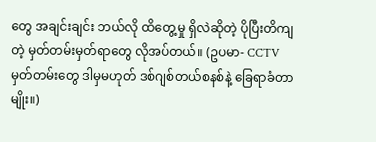တွေ အချင်းချင်း ဘယ်လို ထိတွေ့မှု ရှိလဲဆိုတဲ့ ပိုပြီးတိကျတဲ့ မှတ်တမ်းမှတ်ရာတွေ လိုအပ်တယ်။ (ဥပမာ- CCTV မှတ်တမ်းတွေ ဒါမှမဟုတ် ဒစ်ဂျစ်တယ်စနစ်နဲ့ ခြေရာခံတာမျိုး။)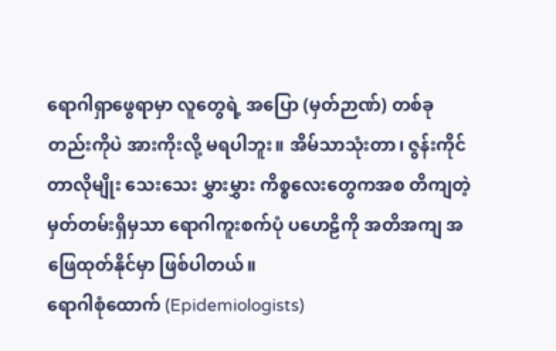ရောဂါရှာဖွေရာမှာ လူတွေရဲ့ အပြော (မှတ်ဉာဏ်) တစ်ခုတည်းကိုပဲ အားကိုးလို့ မရပါဘူး။ အိမ်သာသုံးတာ၊ ဇွန်းကိုင်တာလိုမျိုး သေးသေး မွှားမွှား ကိစ္စလေးတွေကအစ တိကျတဲ့မှတ်တမ်းရှိမှသာ ရောဂါကူးစက်ပုံ ပဟေဠိကို အတိအကျ အဖြေထုတ်နိုင်မှာ ဖြစ်ပါတယ်။
ရောဂါစုံထောက် (Epidemiologists)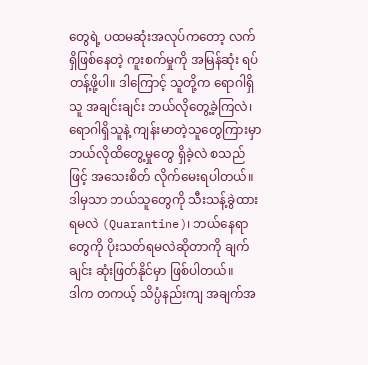တွေရဲ့ ပထမဆုံးအလုပ်ကတော့ လက်ရှိဖြစ်နေတဲ့ ကူးစက်မှုကို အမြန်ဆုံး ရပ်တန့်ဖို့ပါ။ ဒါကြောင့် သူတို့က ရောဂါရှိသူ အချင်းချင်း ဘယ်လိုတွေ့ခဲ့ကြလဲ၊ ရောဂါရှိသူနဲ့ ကျန်းမာတဲ့သူတွေကြားမှာ ဘယ်လိုထိတွေ့မှုတွေ ရှိခဲ့လဲ စသည်ဖြင့် အသေးစိတ် လိုက်မေးရပါတယ်။ ဒါမှသာ ဘယ်သူတွေကို သီးသန့်ခွဲထားရမလဲ (Quarantine)၊ ဘယ်နေရာတွေကို ပိုးသတ်ရမလဲဆိုတာကို ချက်ချင်း ဆုံးဖြတ်နိုင်မှာ ဖြစ်ပါတယ်။
ဒါက တကယ့် သိပ္ပံနည်းကျ အချက်အ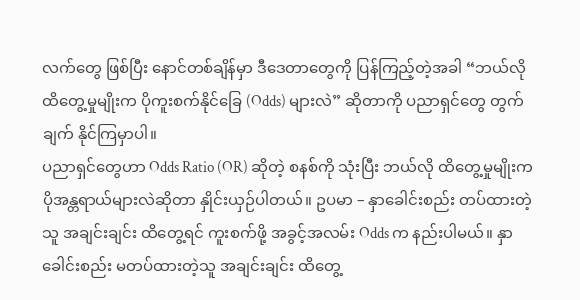လက်တွေ ဖြစ်ပြီး နောင်တစ်ချိန်မှာ ဒီဒေတာတွေကို ပြန်ကြည့်တဲ့အခါ “ဘယ်လို ထိတွေ့မှုမျိုးက ပိုကူးစက်နိုင်ခြေ (Odds) များလဲ” ဆိုတာကို ပညာရှင်တွေ တွက်ချက် နိုင်ကြမှာပါ။
ပညာရှင်တွေဟာ Odds Ratio (OR) ဆိုတဲ့ စနစ်ကို သုံးပြီး ဘယ်လို ထိတွေ့မှုမျိုးက ပိုအန္တရာယ်များလဲဆိုတာ နှိုင်းယှဉ်ပါတယ်။ ဥပမာ – နှာခေါင်းစည်း တပ်ထားတဲ့သူ အချင်းချင်း ထိတွေ့ရင် ကူးစက်ဖို့ အခွင့်အလမ်း Odds က နည်းပါမယ်။ နှာခေါင်းစည်း မတပ်ထားတဲ့သူ အချင်းချင်း ထိတွေ့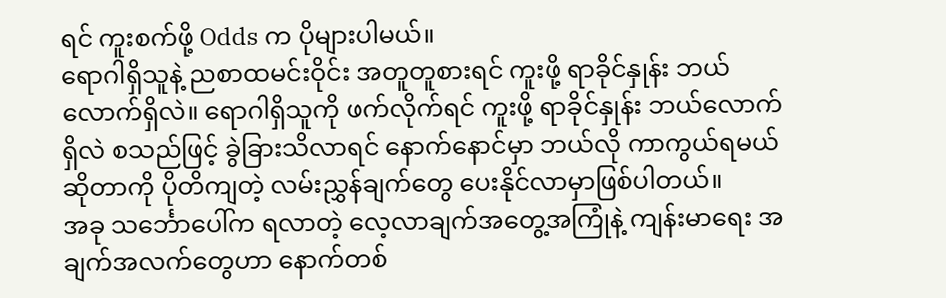ရင် ကူးစက်ဖို့ Odds က ပိုများပါမယ်။
ရောဂါရှိသူနဲ့ ညစာထမင်းဝိုင်း အတူတူစားရင် ကူးဖို့ ရာခိုင်နှုန်း ဘယ်လောက်ရှိလဲ။ ရောဂါရှိသူကို ဖက်လိုက်ရင် ကူးဖို့ ရာခိုင်နှုန်း ဘယ်လောက် ရှိလဲ စသည်ဖြင့် ခွဲခြားသိလာရင် နောက်နောင်မှာ ဘယ်လို ကာကွယ်ရမယ်ဆိုတာကို ပိုတိကျတဲ့ လမ်းညွှန်ချက်တွေ ပေးနိုင်လာမှာဖြစ်ပါတယ်။
အခု သင်္ဘောပေါ်က ရလာတဲ့ လေ့လာချက်အတွေ့အကြုံနဲ့ ကျန်းမာရေး အချက်အလက်တွေဟာ နောက်တစ်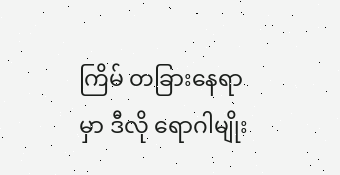ကြိမ် တခြားနေရာမှာ ဒီလို ရောဂါမျိုး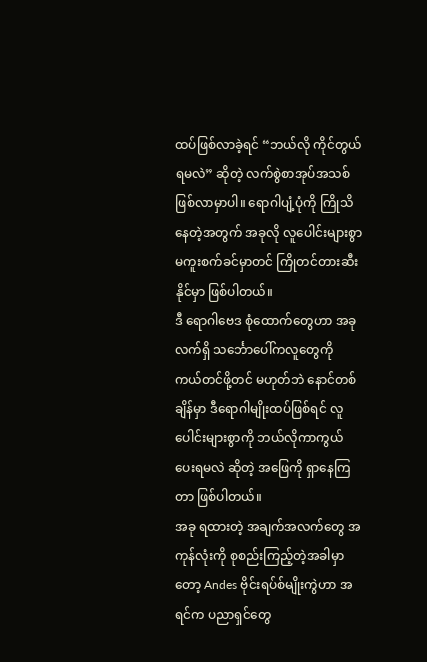ထပ်ဖြစ်လာခဲ့ရင် “ဘယ်လို ကိုင်တွယ်ရမလဲ” ဆိုတဲ့ လက်စွဲစာအုပ်အသစ် ဖြစ်လာမှာပါ။ ရောဂါပျံ့ပုံကို ကြိုသိနေတဲ့အတွက် အခုလို လူပေါင်းများစွာ မကူးစက်ခင်မှာတင် ကြိုတင်တားဆီးနိုင်မှာ ဖြစ်ပါတယ်။
ဒီ ရောဂါဗေဒ စုံထောက်တွေဟာ အခုလက်ရှိ သင်္ဘောပေါ်ကလူတွေကို ကယ်တင်ဖို့တင် မဟုတ်ဘဲ နောင်တစ်ချိန်မှာ ဒီရောဂါမျိုးထပ်ဖြစ်ရင် လူပေါင်းများစွာကို ဘယ်လိုကာကွယ်ပေးရမလဲ ဆိုတဲ့ အဖြေကို ရှာနေကြတာ ဖြစ်ပါတယ်။
အခု ရထားတဲ့ အချက်အလက်တွေ အကုန်လုံးကို စုစည်းကြည့်တဲ့အခါမှာတော့ Andes ဗိုင်းရပ်စ်မျိုးကွဲဟာ အရင်က ပညာရှင်တွေ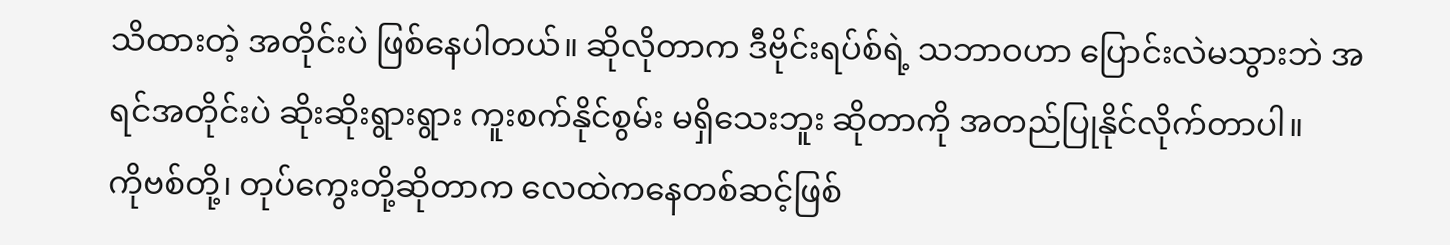သိထားတဲ့ အတိုင်းပဲ ဖြစ်နေပါတယ်။ ဆိုလိုတာက ဒီဗိုင်းရပ်စ်ရဲ့ သဘာဝဟာ ပြောင်းလဲမသွားဘဲ အရင်အတိုင်းပဲ ဆိုးဆိုးရွားရွား ကူးစက်နိုင်စွမ်း မရှိသေးဘူး ဆိုတာကို အတည်ပြုနိုင်လိုက်တာပါ။
ကိုဗစ်တို့၊ တုပ်ကွေးတို့ဆိုတာက လေထဲကနေတစ်ဆင့်ဖြစ်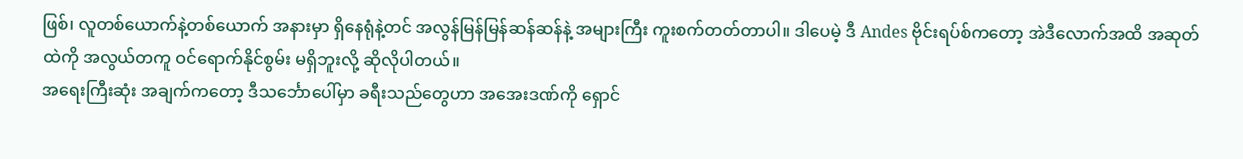ဖြစ်၊ လူတစ်ယောက်နဲ့တစ်ယောက် အနားမှာ ရှိနေရုံနဲ့တင် အလွန်မြန်မြန်ဆန်ဆန်နဲ့ အများကြီး ကူးစက်တတ်တာပါ။ ဒါပေမဲ့ ဒီ Andes ဗိုင်းရပ်စ်ကတော့ အဲဒီလောက်အထိ အဆုတ်ထဲကို အလွယ်တကူ ဝင်ရောက်နိုင်စွမ်း မရှိဘူးလို့ ဆိုလိုပါတယ်။
အရေးကြီးဆုံး အချက်ကတော့ ဒီသင်္ဘောပေါ်မှာ ခရီးသည်တွေဟာ အအေးဒဏ်ကို ရှောင်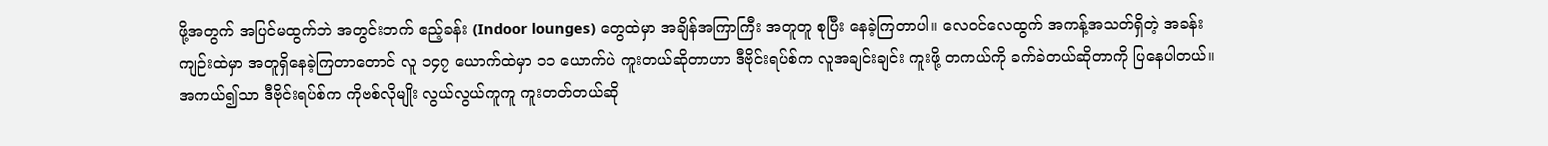ဖို့အတွက် အပြင်မထွက်ဘဲ အတွင်းဘက် ဧည့်ခန်း (Indoor lounges) တွေထဲမှာ အချိန်အကြာကြီး အတူတူ စုပြီး နေခဲ့ကြတာပါ။ လေဝင်လေထွက် အကန့်အသတ်ရှိတဲ့ အခန်းကျဉ်းထဲမှာ အတူရှိနေခဲ့ကြတာတောင် လူ ၁၄၇ ယောက်ထဲမှာ ၁၁ ယောက်ပဲ ကူးတယ်ဆိုတာဟာ ဒီဗိုင်းရပ်စ်က လူအချင်းချင်း ကူးဖို့ တကယ်ကို ခက်ခဲတယ်ဆိုတာကို ပြနေပါတယ်။
အကယ်၍သာ ဒီဗိုင်းရပ်စ်က ကိုဗစ်လိုမျိုး လွယ်လွယ်ကူကူ ကူးတတ်တယ်ဆို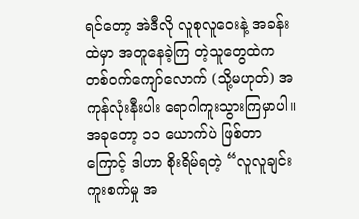ရင်တော့ အဲဒီလို လူစုလူဝေးနဲ့ အခန်းထဲမှာ အတူနေခဲ့ကြ တဲ့သူတွေထဲက တစ်ဝက်ကျော်လောက် (သို့မဟုတ်) အကုန်လုံးနီးပါး ရောဂါကူးသွားကြမှာပါ။ အခုတော့ ၁၁ ယောက်ပဲ ဖြစ်တာကြောင့် ဒါဟာ စိုးရိမ်ရတဲ့ “လူလူချင်း ကူးစက်မှု အ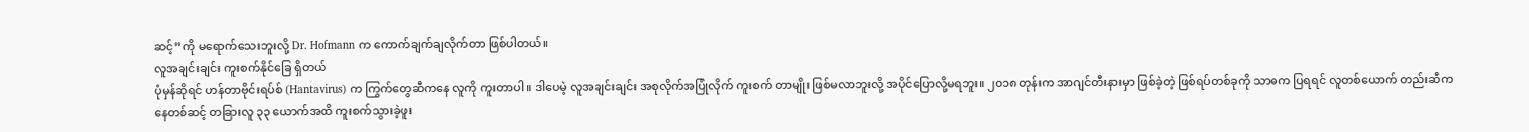ဆင့်” ကို မရောက်သေးဘူးလို့ Dr. Hofmann က ကောက်ချက်ချလိုက်တာ ဖြစ်ပါတယ်။
လူအချင်းချင်း ကူးစက်နိုင်ခြေ ရှိတယ်
ပုံမှန်ဆိုရင် ဟန်တာဗိုင်းရပ်စ် (Hantavirus) က ကြွက်တွေဆီကနေ လူကို ကူးတာပါ။ ဒါပေမဲ့ လူအချင်းချင်း အစုလိုက်အပြုံလိုက် ကူးစက် တာမျိုး ဖြစ်မလာဘူးလို့ အပိုင်ပြောလို့မရဘူး။ ၂၀၁၈ တုန်းက အာဂျင်တီးနားမှာ ဖြစ်ခဲ့တဲ့ ဖြစ်ရပ်တစ်ခုကို သာဓက ပြရရင် လူတစ်ယောက် တည်းဆီကနေတစ်ဆင့် တခြားလူ ၃၃ ယောက်အထိ ကူးစက်သွားခဲ့ဖူး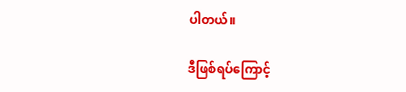ပါတယ်။

ဒီဖြစ်ရပ်ကြောင့်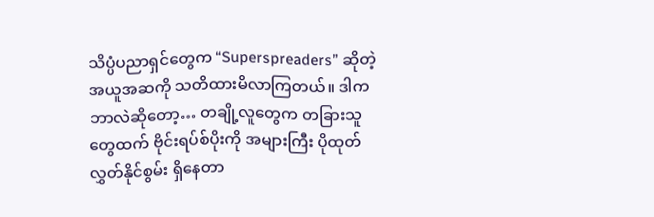သိပ္ပံပညာရှင်တွေက “Superspreaders” ဆိုတဲ့ အယူအဆကို သတိထားမိလာကြတယ်။ ဒါက ဘာလဲဆိုတော့… တချို့လူတွေက တခြားသူတွေထက် ဗိုင်းရပ်စ်ပိုးကို အများကြီး ပိုထုတ်လွှတ်နိုင်စွမ်း ရှိနေတာ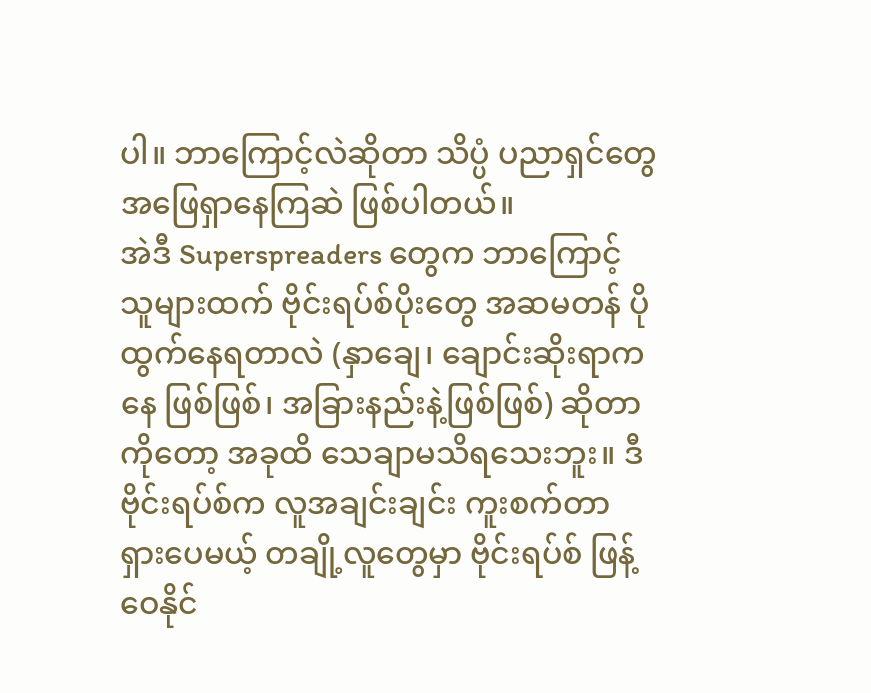ပါ။ ဘာကြောင့်လဲဆိုတာ သိပ္ပံ ပညာရှင်တွေ အဖြေရှာနေကြဆဲ ဖြစ်ပါတယ်။
အဲဒီ Superspreaders တွေက ဘာကြောင့် သူများထက် ဗိုင်းရပ်စ်ပိုးတွေ အဆမတန် ပိုထွက်နေရတာလဲ (နှာချေ၊ ချောင်းဆိုးရာကနေ ဖြစ်ဖြစ်၊ အခြားနည်းနဲ့ဖြစ်ဖြစ်) ဆိုတာကိုတော့ အခုထိ သေချာမသိရသေးဘူး။ ဒီဗိုင်းရပ်စ်က လူအချင်းချင်း ကူးစက်တာ ရှားပေမယ့် တချို့လူတွေမှာ ဗိုင်းရပ်စ် ဖြန့်ဝေနိုင်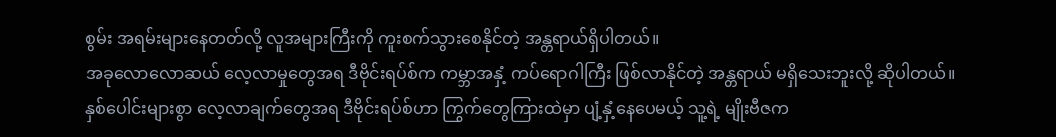စွမ်း အရမ်းများနေတတ်လို့ လူအများကြီးကို ကူးစက်သွားစေနိုင်တဲ့ အန္တရာယ်ရှိပါတယ်။
အခုလောလောဆယ် လေ့လာမှုတွေအရ ဒီဗိုင်းရပ်စ်က ကမ္ဘာအနှံ့ ကပ်ရောဂါကြီး ဖြစ်လာနိုင်တဲ့ အန္တရာယ် မရှိသေးဘူးလို့ ဆိုပါတယ်။
နှစ်ပေါင်းများစွာ လေ့လာချက်တွေအရ ဒီဗိုင်းရပ်စ်ဟာ ကြွက်တွေကြားထဲမှာ ပျံ့နှံ့နေပေမယ့် သူ့ရဲ့ မျိုးဗီဇက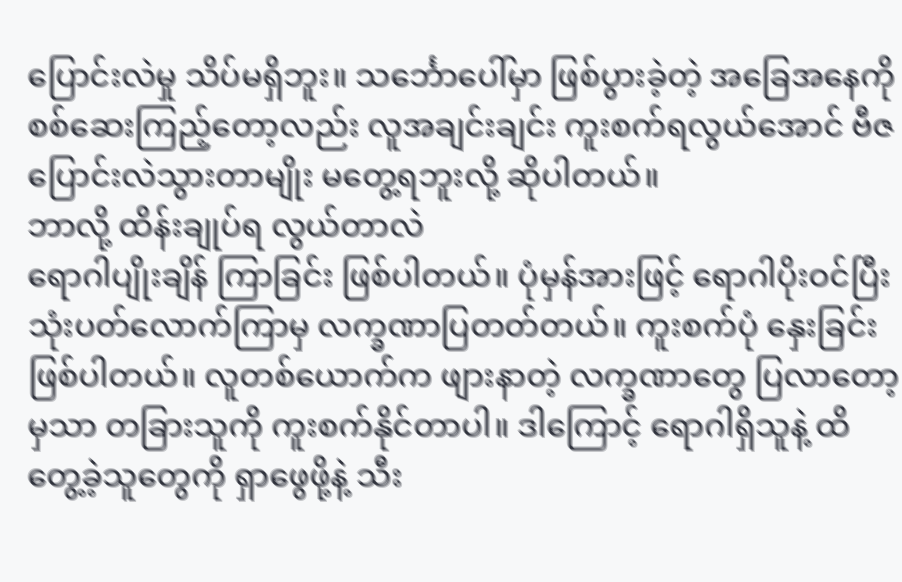ပြောင်းလဲမှု သိပ်မရှိဘူး။ သင်္ဘောပေါ်မှာ ဖြစ်ပွားခဲ့တဲ့ အခြေအနေကို စစ်ဆေးကြည့်တော့လည်း လူအချင်းချင်း ကူးစက်ရလွယ်အောင် ဗီဇပြောင်းလဲသွားတာမျိုး မတွေ့ရဘူးလို့ ဆိုပါတယ်။
ဘာလို့ ထိန်းချုပ်ရ လွယ်တာလဲ
ရောဂါပျိုးချိန် ကြာခြင်း ဖြစ်ပါတယ်။ ပုံမှန်အားဖြင့် ရောဂါပိုးဝင်ပြီး သုံးပတ်လောက်ကြာမှ လက္ခဏာပြတတ်တယ်။ ကူးစက်ပုံ နှေးခြင်း ဖြစ်ပါတယ်။ လူတစ်ယောက်က ဖျားနာတဲ့ လက္ခဏာတွေ ပြလာတော့မှသာ တခြားသူကို ကူးစက်နိုင်တာပါ။ ဒါကြောင့် ရောဂါရှိသူနဲ့ ထိတွေ့ခဲ့သူတွေကို ရှာဖွေဖို့နဲ့ သီး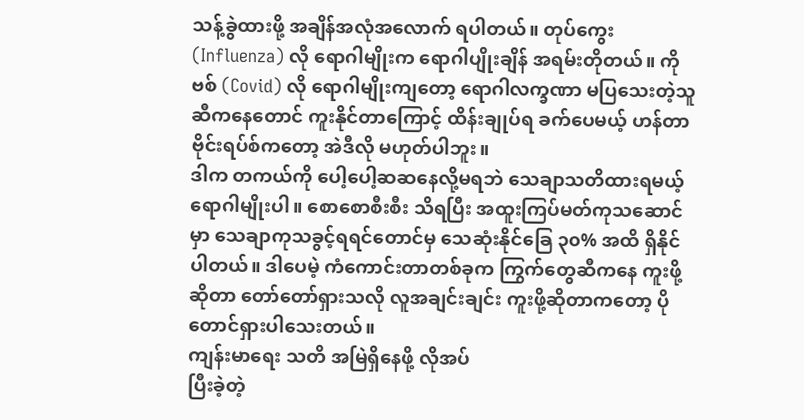သန့်ခွဲထားဖို့ အချိန်အလုံအလောက် ရပါတယ်။ တုပ်ကွေး (Influenza) လို ရောဂါမျိုးက ရောဂါပျိုးချိန် အရမ်းတိုတယ်။ ကိုဗစ် (Covid) လို ရောဂါမျိုးကျတော့ ရောဂါလက္ခဏာ မပြသေးတဲ့သူဆီကနေတောင် ကူးနိုင်တာကြောင့် ထိန်းချုပ်ရ ခက်ပေမယ့် ဟန်တာ ဗိုင်းရပ်စ်ကတော့ အဲဒီလို မဟုတ်ပါဘူး။
ဒါက တကယ်ကို ပေါ့ပေါ့ဆဆနေလို့မရဘဲ သေချာသတိထားရမယ့် ရောဂါမျိုးပါ။ စောစောစီးစီး သိရပြီး အထူးကြပ်မတ်ကုသဆောင်မှာ သေချာကုသခွင့်ရရင်တောင်မှ သေဆုံးနိုင်ခြေ ၃၀% အထိ ရှိနိုင်ပါတယ်။ ဒါပေမဲ့ ကံကောင်းတာတစ်ခုက ကြွက်တွေဆီကနေ ကူးဖို့ဆိုတာ တော်တော်ရှားသလို လူအချင်းချင်း ကူးဖို့ဆိုတာကတော့ ပိုတောင်ရှားပါသေးတယ်။
ကျန်းမာရေး သတိ အမြဲရှိနေဖို့ လိုအပ်
ပြီးခဲ့တဲ့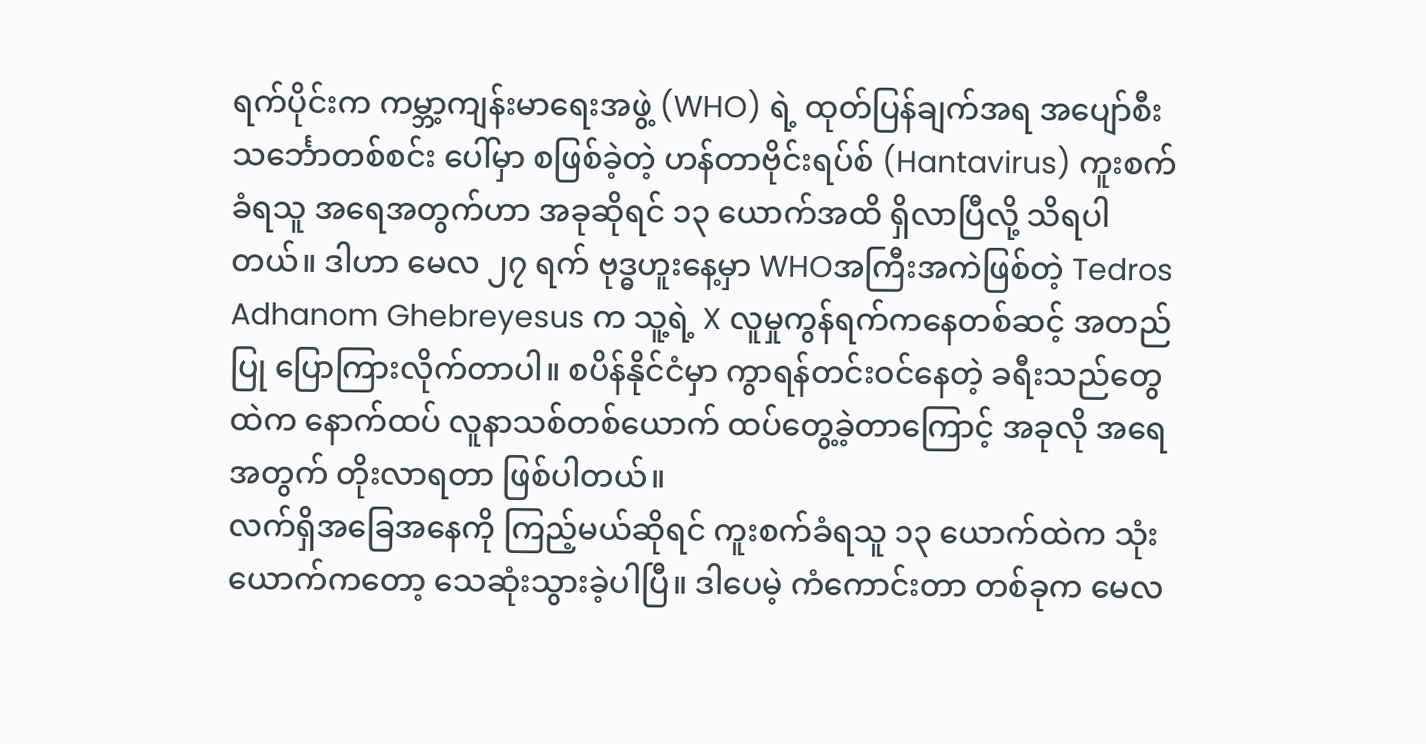ရက်ပိုင်းက ကမ္ဘာ့ကျန်းမာရေးအဖွဲ့ (WHO) ရဲ့ ထုတ်ပြန်ချက်အရ အပျော်စီးသင်္ဘောတစ်စင်း ပေါ်မှာ စဖြစ်ခဲ့တဲ့ ဟန်တာဗိုင်းရပ်စ် (Hantavirus) ကူးစက်ခံရသူ အရေအတွက်ဟာ အခုဆိုရင် ၁၃ ယောက်အထိ ရှိလာပြီလို့ သိရပါတယ်။ ဒါဟာ မေလ ၂၇ ရက် ဗုဒ္ဓဟူးနေ့မှာ WHOအကြီးအကဲဖြစ်တဲ့ Tedros Adhanom Ghebreyesus က သူ့ရဲ့ X လူမှုကွန်ရက်ကနေတစ်ဆင့် အတည်ပြု ပြောကြားလိုက်တာပါ။ စပိန်နိုင်ငံမှာ ကွာရန်တင်းဝင်နေတဲ့ ခရီးသည်တွေထဲက နောက်ထပ် လူနာသစ်တစ်ယောက် ထပ်တွေ့ခဲ့တာကြောင့် အခုလို အရေအတွက် တိုးလာရတာ ဖြစ်ပါတယ်။
လက်ရှိအခြေအနေကို ကြည့်မယ်ဆိုရင် ကူးစက်ခံရသူ ၁၃ ယောက်ထဲက သုံးယောက်ကတော့ သေဆုံးသွားခဲ့ပါပြီ။ ဒါပေမဲ့ ကံကောင်းတာ တစ်ခုက မေလ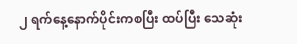၂ ရက်နေ့နောက်ပိုင်းကစပြီး ထပ်ပြီး သေဆုံး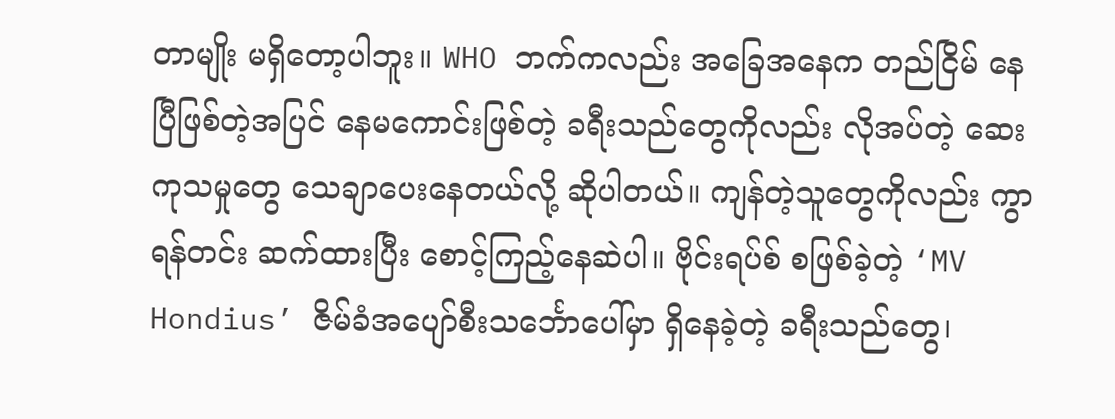တာမျိုး မရှိတော့ပါဘူး။ WHO ဘက်ကလည်း အခြေအနေက တည်ငြိမ် နေပြီဖြစ်တဲ့အပြင် နေမကောင်းဖြစ်တဲ့ ခရီးသည်တွေကိုလည်း လိုအပ်တဲ့ ဆေးကုသမှုတွေ သေချာပေးနေတယ်လို့ ဆိုပါတယ်။ ကျန်တဲ့သူတွေကိုလည်း ကွာရန်တင်း ဆက်ထားပြီး စောင့်ကြည့်နေဆဲပါ။ ဗိုင်းရပ်စ် စဖြစ်ခဲ့တဲ့ ‘MV Hondius’ ဇိမ်ခံအပျော်စီးသင်္ဘောပေါ်မှာ ရှိနေခဲ့တဲ့ ခရီးသည်တွေ၊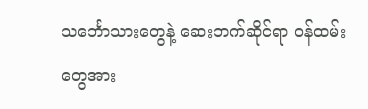သင်္ဘောသားတွေနဲ့ ဆေးဘက်ဆိုင်ရာ ဝန်ထမ်းတွေအား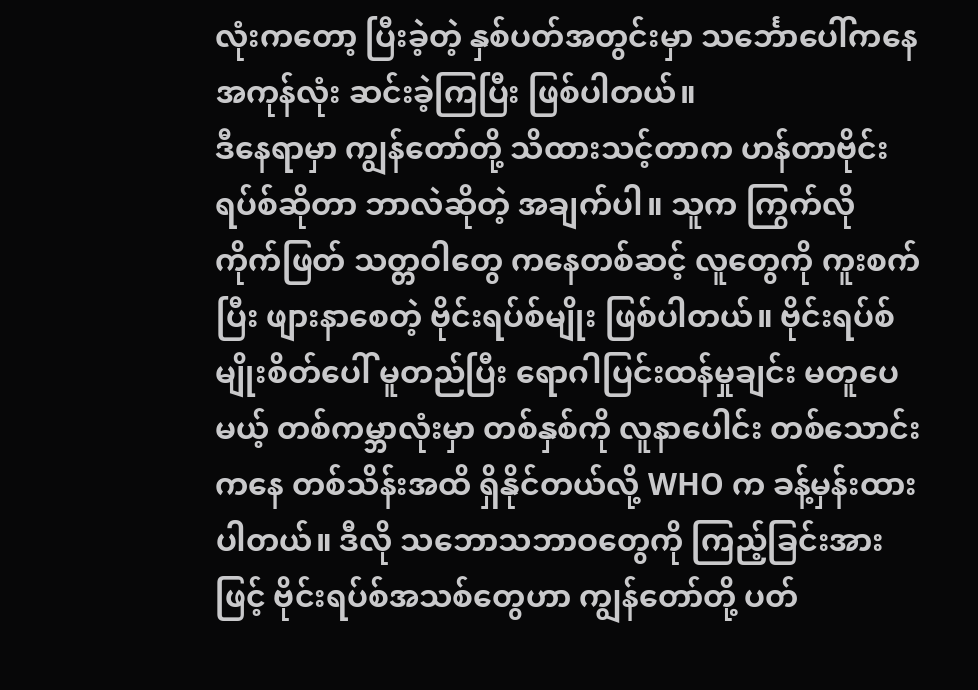လုံးကတော့ ပြီးခဲ့တဲ့ နှစ်ပတ်အတွင်းမှာ သင်္ဘောပေါ်ကနေ အကုန်လုံး ဆင်းခဲ့ကြပြီး ဖြစ်ပါတယ်။
ဒီနေရာမှာ ကျွန်တော်တို့ သိထားသင့်တာက ဟန်တာဗိုင်းရပ်စ်ဆိုတာ ဘာလဲဆိုတဲ့ အချက်ပါ။ သူက ကြွက်လို ကိုက်ဖြတ် သတ္တဝါတွေ ကနေတစ်ဆင့် လူတွေကို ကူးစက်ပြီး ဖျားနာစေတဲ့ ဗိုင်းရပ်စ်မျိုး ဖြစ်ပါတယ်။ ဗိုင်းရပ်စ်မျိုးစိတ်ပေါ် မူတည်ပြီး ရောဂါပြင်းထန်မှုချင်း မတူပေမယ့် တစ်ကမ္ဘာလုံးမှာ တစ်နှစ်ကို လူနာပေါင်း တစ်သောင်းကနေ တစ်သိန်းအထိ ရှိနိုင်တယ်လို့ WHO က ခန့်မှန်းထားပါတယ်။ ဒီလို သဘောသဘာဝတွေကို ကြည့်ခြင်းအားဖြင့် ဗိုင်းရပ်စ်အသစ်တွေဟာ ကျွန်တော်တို့ ပတ်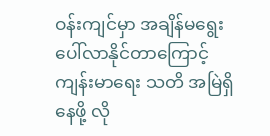ဝန်းကျင်မှာ အချိန်မရွေး ပေါ်လာနိုင်တာကြောင့် ကျန်းမာရေး သတိ အမြဲရှိနေဖို့ လို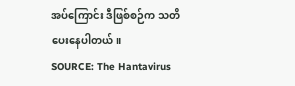အပ်ကြောင်း ဒီဖြစ်စဉ်က သတိပေးနေပါတယ်။
SOURCE: The Hantavirus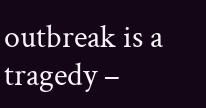outbreak is a tragedy –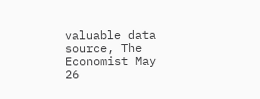valuable data source, The Economist May 26